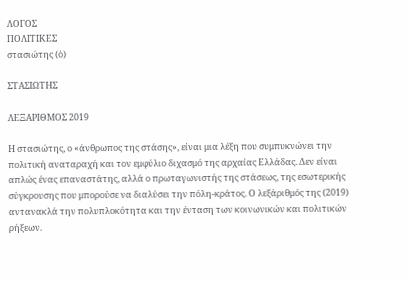ΛΟΓΟΣ
ΠΟΛΙΤΙΚΕΣ
στασιώτης (ὁ)

ΣΤΑΣΙΩΤΗΣ

ΛΕΞΑΡΙΘΜΟΣ 2019

Η στασιώτης, ο «άνθρωπος της στάσης», είναι μια λέξη που συμπυκνώνει την πολιτική αναταραχή και τον εμφύλιο διχασμό της αρχαίας Ελλάδας. Δεν είναι απλώς ένας επαναστάτης, αλλά ο πρωταγωνιστής της στάσεως, της εσωτερικής σύγκρουσης που μπορούσε να διαλύσει την πόλη-κράτος. Ο λεξάριθμός της (2019) αντανακλά την πολυπλοκότητα και την ένταση των κοινωνικών και πολιτικών ρήξεων.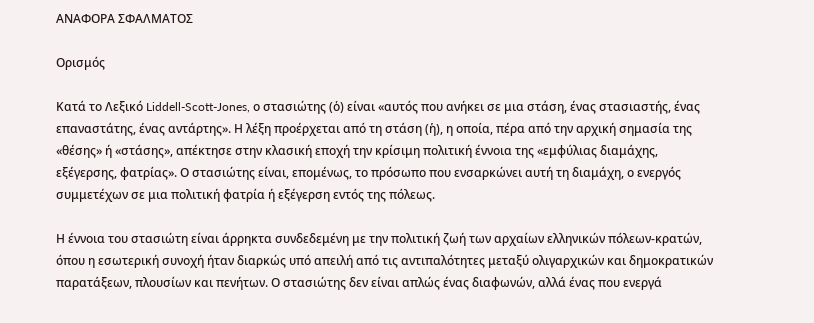ΑΝΑΦΟΡΑ ΣΦΑΛΜΑΤΟΣ

Ορισμός

Κατά το Λεξικό Liddell-Scott-Jones, ο στασιώτης (ὁ) είναι «αυτός που ανήκει σε μια στάση, ένας στασιαστής, ένας επαναστάτης, ένας αντάρτης». Η λέξη προέρχεται από τη στάση (ἡ), η οποία, πέρα από την αρχική σημασία της «θέσης» ή «στάσης», απέκτησε στην κλασική εποχή την κρίσιμη πολιτική έννοια της «εμφύλιας διαμάχης, εξέγερσης, φατρίας». Ο στασιώτης είναι, επομένως, το πρόσωπο που ενσαρκώνει αυτή τη διαμάχη, ο ενεργός συμμετέχων σε μια πολιτική φατρία ή εξέγερση εντός της πόλεως.

Η έννοια του στασιώτη είναι άρρηκτα συνδεδεμένη με την πολιτική ζωή των αρχαίων ελληνικών πόλεων-κρατών, όπου η εσωτερική συνοχή ήταν διαρκώς υπό απειλή από τις αντιπαλότητες μεταξύ ολιγαρχικών και δημοκρατικών παρατάξεων, πλουσίων και πενήτων. Ο στασιώτης δεν είναι απλώς ένας διαφωνών, αλλά ένας που ενεργά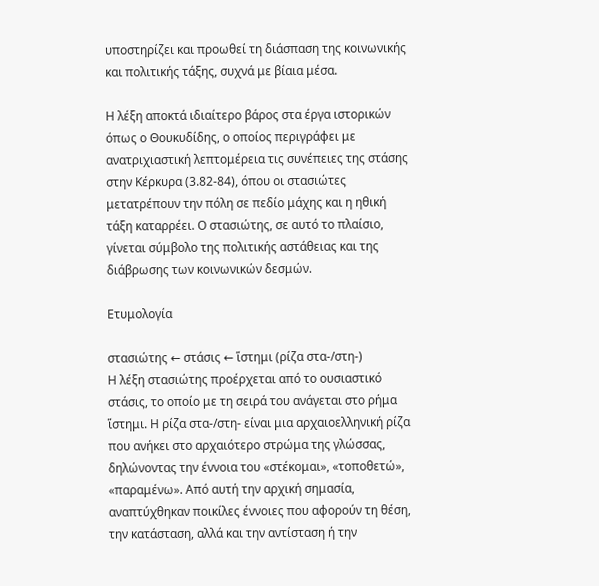υποστηρίζει και προωθεί τη διάσπαση της κοινωνικής και πολιτικής τάξης, συχνά με βίαια μέσα.

Η λέξη αποκτά ιδιαίτερο βάρος στα έργα ιστορικών όπως ο Θουκυδίδης, ο οποίος περιγράφει με ανατριχιαστική λεπτομέρεια τις συνέπειες της στάσης στην Κέρκυρα (3.82-84), όπου οι στασιώτες μετατρέπουν την πόλη σε πεδίο μάχης και η ηθική τάξη καταρρέει. Ο στασιώτης, σε αυτό το πλαίσιο, γίνεται σύμβολο της πολιτικής αστάθειας και της διάβρωσης των κοινωνικών δεσμών.

Ετυμολογία

στασιώτης ← στάσις ← ἵστημι (ρίζα στα-/στη-)
Η λέξη στασιώτης προέρχεται από το ουσιαστικό στάσις, το οποίο με τη σειρά του ανάγεται στο ρήμα ἵστημι. Η ρίζα στα-/στη- είναι μια αρχαιοελληνική ρίζα που ανήκει στο αρχαιότερο στρώμα της γλώσσας, δηλώνοντας την έννοια του «στέκομαι», «τοποθετώ», «παραμένω». Από αυτή την αρχική σημασία, αναπτύχθηκαν ποικίλες έννοιες που αφορούν τη θέση, την κατάσταση, αλλά και την αντίσταση ή την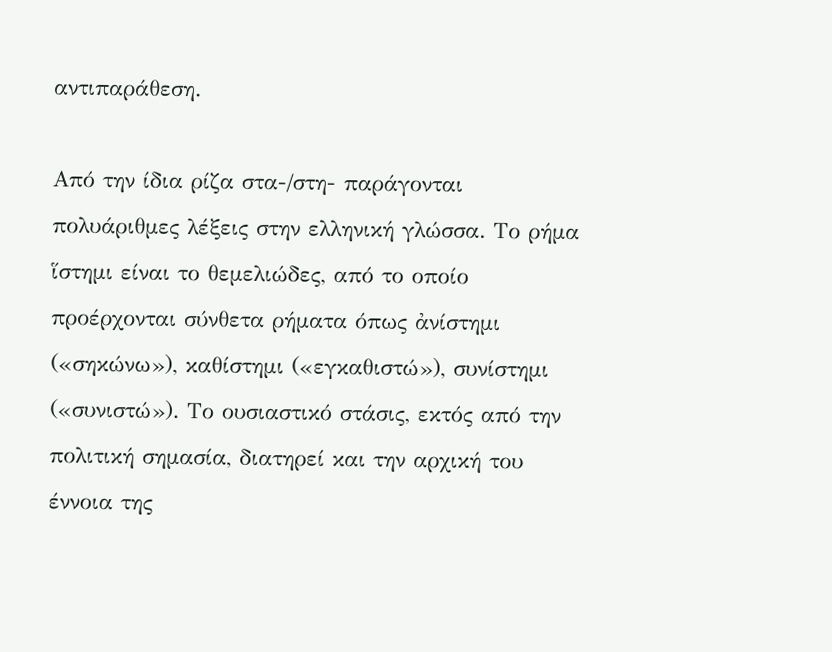αντιπαράθεση.

Από την ίδια ρίζα στα-/στη- παράγονται πολυάριθμες λέξεις στην ελληνική γλώσσα. Το ρήμα ἵστημι είναι το θεμελιώδες, από το οποίο προέρχονται σύνθετα ρήματα όπως ἀνίστημι («σηκώνω»), καθίστημι («εγκαθιστώ»), συνίστημι («συνιστώ»). Το ουσιαστικό στάσις, εκτός από την πολιτική σημασία, διατηρεί και την αρχική του έννοια της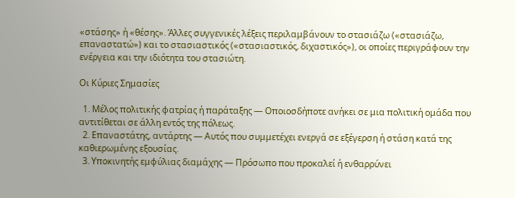«στάσης» ή «θέσης». Άλλες συγγενικές λέξεις περιλαμβάνουν το στασιάζω («στασιάζω, επαναστατώ») και το στασιαστικός («στασιαστικός, διχαστικός»), οι οποίες περιγράφουν την ενέργεια και την ιδιότητα του στασιώτη.

Οι Κύριες Σημασίες

  1. Μέλος πολιτικής φατρίας ή παράταξης — Οποιοσδήποτε ανήκει σε μια πολιτική ομάδα που αντιτίθεται σε άλλη εντός της πόλεως.
  2. Επαναστάτης, αντάρτης — Αυτός που συμμετέχει ενεργά σε εξέγερση ή στάση κατά της καθιερωμένης εξουσίας.
  3. Υποκινητής εμφύλιας διαμάχης — Πρόσωπο που προκαλεί ή ενθαρρύνει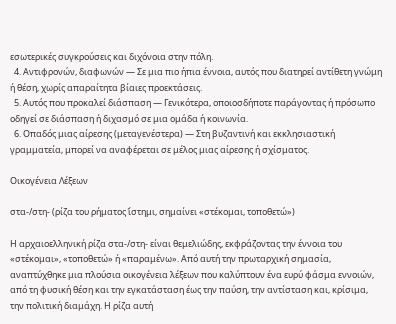εσωτερικές συγκρούσεις και διχόνοια στην πόλη.
  4. Αντιφρονών, διαφωνών — Σε μια πιο ήπια έννοια, αυτός που διατηρεί αντίθετη γνώμη ή θέση, χωρίς απαραίτητα βίαιες προεκτάσεις.
  5. Αυτός που προκαλεί διάσπαση — Γενικότερα, οποιοσδήποτε παράγοντας ή πρόσωπο οδηγεί σε διάσπαση ή διχασμό σε μια ομάδα ή κοινωνία.
  6. Οπαδός μιας αίρεσης (μεταγενέστερα) — Στη βυζαντινή και εκκλησιαστική γραμματεία, μπορεί να αναφέρεται σε μέλος μιας αίρεσης ή σχίσματος.

Οικογένεια Λέξεων

στα-/στη- (ρίζα του ρήματος ἵστημι, σημαίνει «στέκομαι, τοποθετώ»)

Η αρχαιοελληνική ρίζα στα-/στη- είναι θεμελιώδης, εκφράζοντας την έννοια του «στέκομαι», «τοποθετώ» ή «παραμένω». Από αυτή την πρωταρχική σημασία, αναπτύχθηκε μια πλούσια οικογένεια λέξεων που καλύπτουν ένα ευρύ φάσμα εννοιών, από τη φυσική θέση και την εγκατάσταση έως την παύση, την αντίσταση και, κρίσιμα, την πολιτική διαμάχη. Η ρίζα αυτή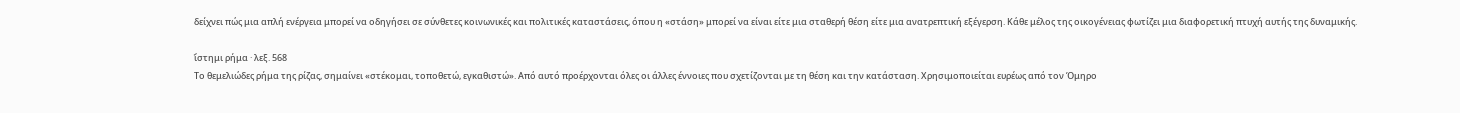δείχνει πώς μια απλή ενέργεια μπορεί να οδηγήσει σε σύνθετες κοινωνικές και πολιτικές καταστάσεις, όπου η «στάση» μπορεί να είναι είτε μια σταθερή θέση είτε μια ανατρεπτική εξέγερση. Κάθε μέλος της οικογένειας φωτίζει μια διαφορετική πτυχή αυτής της δυναμικής.

ἵστημι ρήμα · λεξ. 568
Το θεμελιώδες ρήμα της ρίζας, σημαίνει «στέκομαι, τοποθετώ, εγκαθιστώ». Από αυτό προέρχονται όλες οι άλλες έννοιες που σχετίζονται με τη θέση και την κατάσταση. Χρησιμοποιείται ευρέως από τον Όμηρο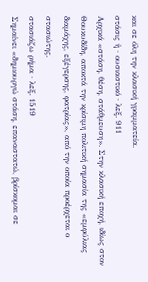και σε όλη την κλασική γραμματεία.
στάσις ἡ · ουσιαστικό · λεξ. 911
Αρχικά «στάση, θέση, στάθμευση». Στην κλασική εποχή, ιδίως στον Θουκυδίδη, αποκτά την κρίσιμη πολιτική σημασία της «εμφύλιας διαμάχης, εξέγερσης, φατρίας», από την οποία προέρχεται ο στασιώτης.
στασιάζω ρήμα · λεξ. 1519
Σημαίνει «δημιουργώ στάση, επαναστατώ, βρίσκομαι σε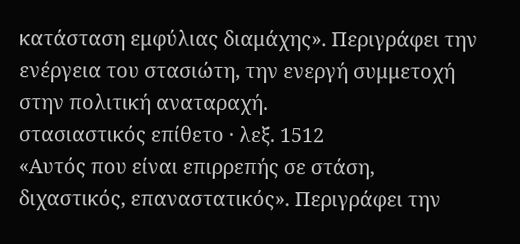κατάσταση εμφύλιας διαμάχης». Περιγράφει την ενέργεια του στασιώτη, την ενεργή συμμετοχή στην πολιτική αναταραχή.
στασιαστικός επίθετο · λεξ. 1512
«Αυτός που είναι επιρρεπής σε στάση, διχαστικός, επαναστατικός». Περιγράφει την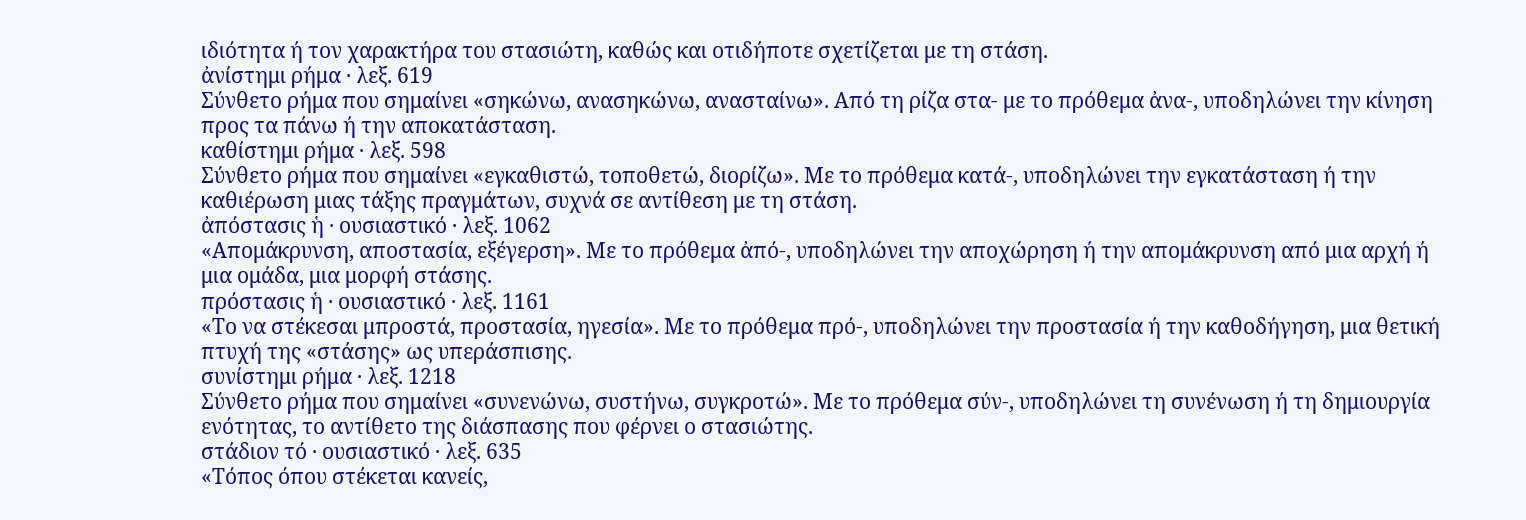ιδιότητα ή τον χαρακτήρα του στασιώτη, καθώς και οτιδήποτε σχετίζεται με τη στάση.
ἀνίστημι ρήμα · λεξ. 619
Σύνθετο ρήμα που σημαίνει «σηκώνω, ανασηκώνω, ανασταίνω». Από τη ρίζα στα- με το πρόθεμα ἀνα-, υποδηλώνει την κίνηση προς τα πάνω ή την αποκατάσταση.
καθίστημι ρήμα · λεξ. 598
Σύνθετο ρήμα που σημαίνει «εγκαθιστώ, τοποθετώ, διορίζω». Με το πρόθεμα κατά-, υποδηλώνει την εγκατάσταση ή την καθιέρωση μιας τάξης πραγμάτων, συχνά σε αντίθεση με τη στάση.
ἀπόστασις ἡ · ουσιαστικό · λεξ. 1062
«Απομάκρυνση, αποστασία, εξέγερση». Με το πρόθεμα ἀπό-, υποδηλώνει την αποχώρηση ή την απομάκρυνση από μια αρχή ή μια ομάδα, μια μορφή στάσης.
πρόστασις ἡ · ουσιαστικό · λεξ. 1161
«Το να στέκεσαι μπροστά, προστασία, ηγεσία». Με το πρόθεμα πρό-, υποδηλώνει την προστασία ή την καθοδήγηση, μια θετική πτυχή της «στάσης» ως υπεράσπισης.
συνίστημι ρήμα · λεξ. 1218
Σύνθετο ρήμα που σημαίνει «συνενώνω, συστήνω, συγκροτώ». Με το πρόθεμα σύν-, υποδηλώνει τη συνένωση ή τη δημιουργία ενότητας, το αντίθετο της διάσπασης που φέρνει ο στασιώτης.
στάδιον τό · ουσιαστικό · λεξ. 635
«Τόπος όπου στέκεται κανείς,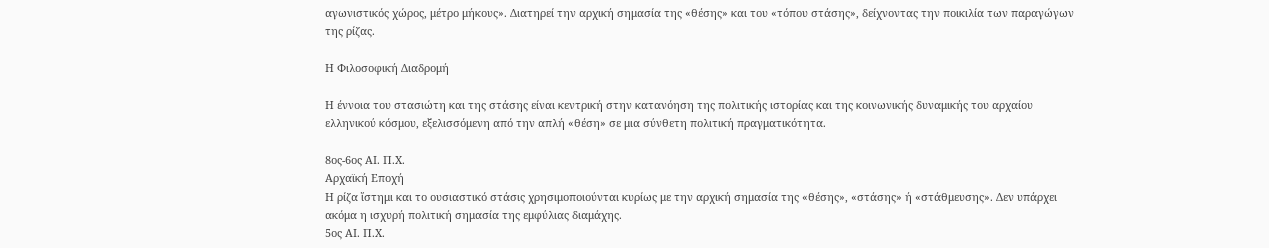αγωνιστικός χώρος, μέτρο μήκους». Διατηρεί την αρχική σημασία της «θέσης» και του «τόπου στάσης», δείχνοντας την ποικιλία των παραγώγων της ρίζας.

Η Φιλοσοφική Διαδρομή

Η έννοια του στασιώτη και της στάσης είναι κεντρική στην κατανόηση της πολιτικής ιστορίας και της κοινωνικής δυναμικής του αρχαίου ελληνικού κόσμου, εξελισσόμενη από την απλή «θέση» σε μια σύνθετη πολιτική πραγματικότητα.

8ος-6ος ΑΙ. Π.Χ.
Αρχαϊκή Εποχή
Η ρίζα ἵστημι και το ουσιαστικό στάσις χρησιμοποιούνται κυρίως με την αρχική σημασία της «θέσης», «στάσης» ή «στάθμευσης». Δεν υπάρχει ακόμα η ισχυρή πολιτική σημασία της εμφύλιας διαμάχης.
5ος ΑΙ. Π.Χ.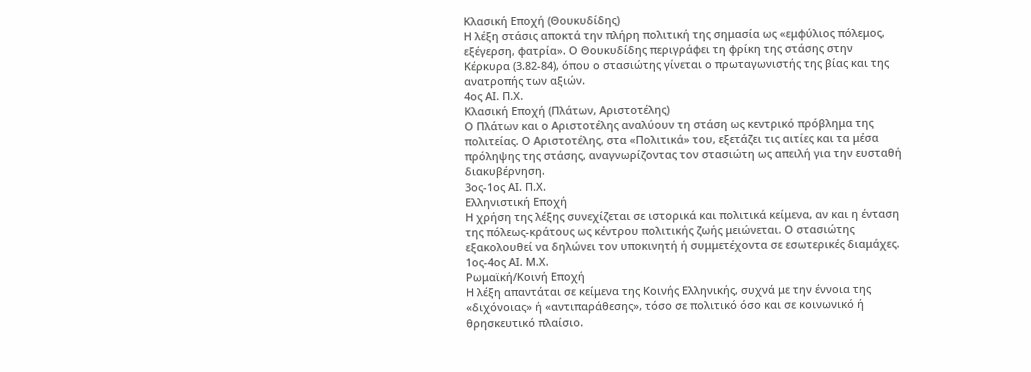Κλασική Εποχή (Θουκυδίδης)
Η λέξη στάσις αποκτά την πλήρη πολιτική της σημασία ως «εμφύλιος πόλεμος, εξέγερση, φατρία». Ο Θουκυδίδης περιγράφει τη φρίκη της στάσης στην Κέρκυρα (3.82-84), όπου ο στασιώτης γίνεται ο πρωταγωνιστής της βίας και της ανατροπής των αξιών.
4ος ΑΙ. Π.Χ.
Κλασική Εποχή (Πλάτων, Αριστοτέλης)
Ο Πλάτων και ο Αριστοτέλης αναλύουν τη στάση ως κεντρικό πρόβλημα της πολιτείας. Ο Αριστοτέλης, στα «Πολιτικά» του, εξετάζει τις αιτίες και τα μέσα πρόληψης της στάσης, αναγνωρίζοντας τον στασιώτη ως απειλή για την ευσταθή διακυβέρνηση.
3ος-1ος ΑΙ. Π.Χ.
Ελληνιστική Εποχή
Η χρήση της λέξης συνεχίζεται σε ιστορικά και πολιτικά κείμενα, αν και η ένταση της πόλεως-κράτους ως κέντρου πολιτικής ζωής μειώνεται. Ο στασιώτης εξακολουθεί να δηλώνει τον υποκινητή ή συμμετέχοντα σε εσωτερικές διαμάχες.
1ος-4ος ΑΙ. Μ.Χ.
Ρωμαϊκή/Κοινή Εποχή
Η λέξη απαντάται σε κείμενα της Κοινής Ελληνικής, συχνά με την έννοια της «διχόνοιας» ή «αντιπαράθεσης», τόσο σε πολιτικό όσο και σε κοινωνικό ή θρησκευτικό πλαίσιο.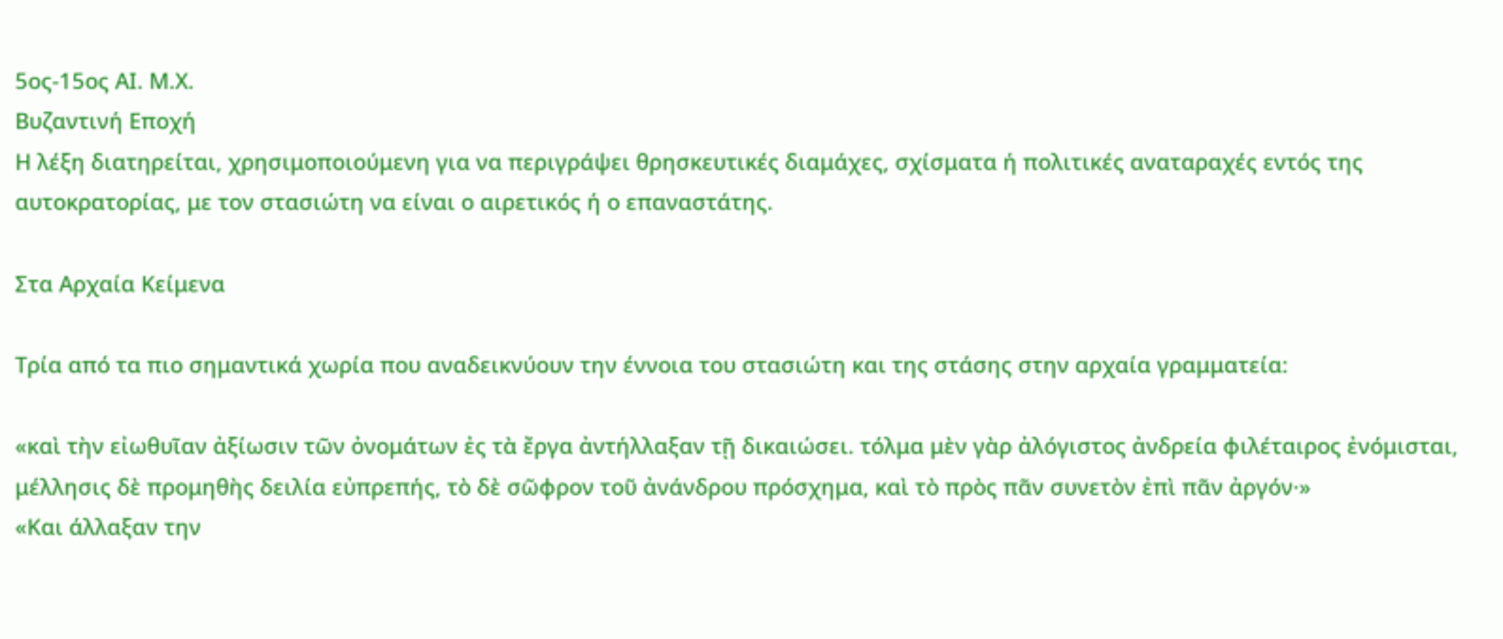5ος-15ος ΑΙ. Μ.Χ.
Βυζαντινή Εποχή
Η λέξη διατηρείται, χρησιμοποιούμενη για να περιγράψει θρησκευτικές διαμάχες, σχίσματα ή πολιτικές αναταραχές εντός της αυτοκρατορίας, με τον στασιώτη να είναι ο αιρετικός ή ο επαναστάτης.

Στα Αρχαία Κείμενα

Τρία από τα πιο σημαντικά χωρία που αναδεικνύουν την έννοια του στασιώτη και της στάσης στην αρχαία γραμματεία:

«καὶ τὴν εἰωθυῖαν ἀξίωσιν τῶν ὀνομάτων ἐς τὰ ἔργα ἀντήλλαξαν τῇ δικαιώσει. τόλμα μὲν γὰρ ἀλόγιστος ἀνδρεία φιλέταιρος ἐνόμισται, μέλλησις δὲ προμηθὴς δειλία εὐπρεπής, τὸ δὲ σῶφρον τοῦ ἀνάνδρου πρόσχημα, καὶ τὸ πρὸς πᾶν συνετὸν ἐπὶ πᾶν ἀργόν·»
«Και άλλαξαν την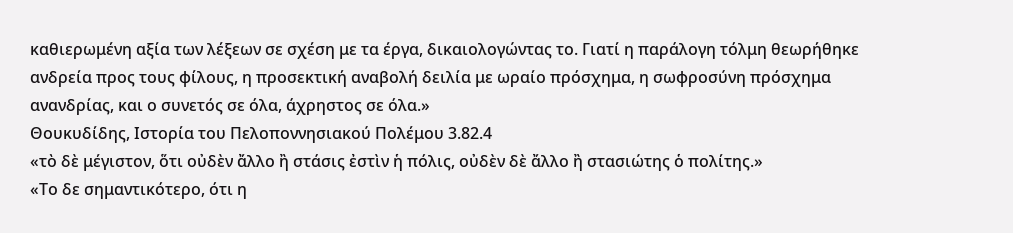καθιερωμένη αξία των λέξεων σε σχέση με τα έργα, δικαιολογώντας το. Γιατί η παράλογη τόλμη θεωρήθηκε ανδρεία προς τους φίλους, η προσεκτική αναβολή δειλία με ωραίο πρόσχημα, η σωφροσύνη πρόσχημα ανανδρίας, και ο συνετός σε όλα, άχρηστος σε όλα.»
Θουκυδίδης, Ιστορία του Πελοποννησιακού Πολέμου 3.82.4
«τὸ δὲ μέγιστον, ὅτι οὐδὲν ἄλλο ἢ στάσις ἐστὶν ἡ πόλις, οὐδὲν δὲ ἄλλο ἢ στασιώτης ὁ πολίτης.»
«Το δε σημαντικότερο, ότι η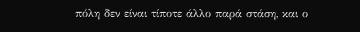πόλη δεν είναι τίποτε άλλο παρά στάση, και ο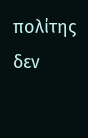πολίτης δεν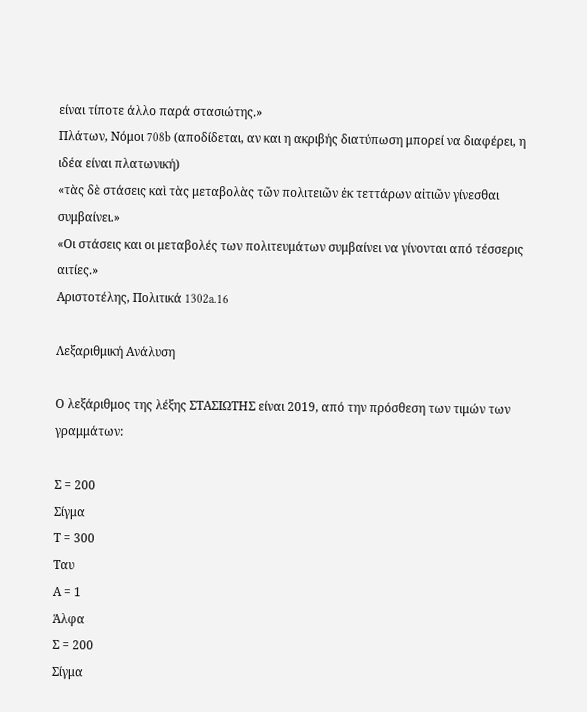είναι τίποτε άλλο παρά στασιώτης.»
Πλάτων, Νόμοι 708b (αποδίδεται, αν και η ακριβής διατύπωση μπορεί να διαφέρει, η ιδέα είναι πλατωνική)
«τὰς δὲ στάσεις καὶ τὰς μεταβολὰς τῶν πολιτειῶν ἐκ τεττάρων αἰτιῶν γίνεσθαι συμβαίνει.»
«Οι στάσεις και οι μεταβολές των πολιτευμάτων συμβαίνει να γίνονται από τέσσερις αιτίες.»
Αριστοτέλης, Πολιτικά 1302a.16

Λεξαριθμική Ανάλυση

Ο λεξάριθμος της λέξης ΣΤΑΣΙΩΤΗΣ είναι 2019, από την πρόσθεση των τιμών των γραμμάτων:

Σ = 200
Σίγμα
Τ = 300
Ταυ
Α = 1
Άλφα
Σ = 200
Σίγμα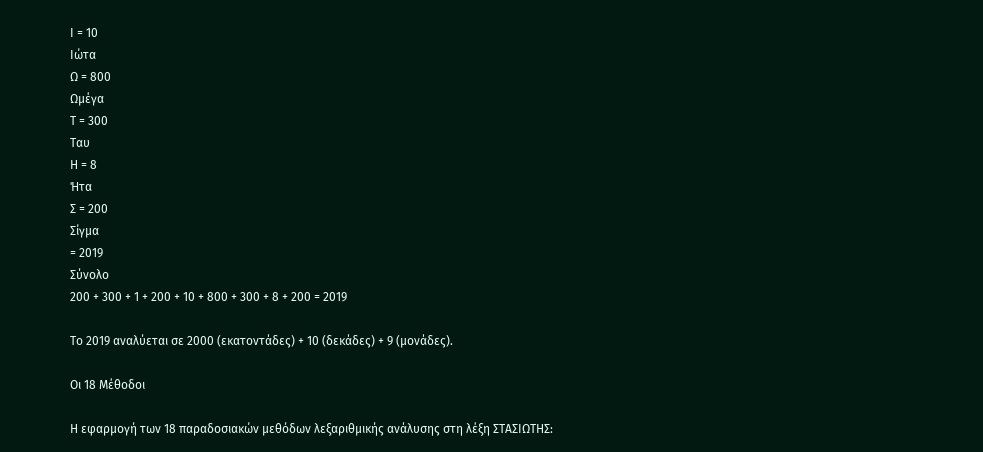Ι = 10
Ιώτα
Ω = 800
Ωμέγα
Τ = 300
Ταυ
Η = 8
Ήτα
Σ = 200
Σίγμα
= 2019
Σύνολο
200 + 300 + 1 + 200 + 10 + 800 + 300 + 8 + 200 = 2019

Το 2019 αναλύεται σε 2000 (εκατοντάδες) + 10 (δεκάδες) + 9 (μονάδες).

Οι 18 Μέθοδοι

Η εφαρμογή των 18 παραδοσιακών μεθόδων λεξαριθμικής ανάλυσης στη λέξη ΣΤΑΣΙΩΤΗΣ: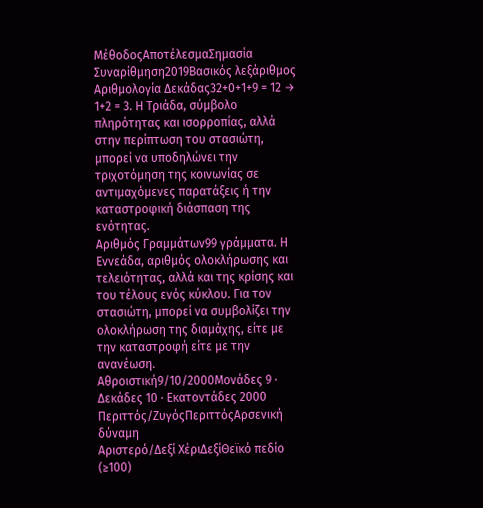ΜέθοδοςΑποτέλεσμαΣημασία
Συναρίθμηση2019Βασικός λεξάριθμος
Αριθμολογία Δεκάδας32+0+1+9 = 12 → 1+2 = 3. Η Τριάδα, σύμβολο πληρότητας και ισορροπίας, αλλά στην περίπτωση του στασιώτη, μπορεί να υποδηλώνει την τριχοτόμηση της κοινωνίας σε αντιμαχόμενες παρατάξεις ή την καταστροφική διάσπαση της ενότητας.
Αριθμός Γραμμάτων99 γράμματα. Η Εννεάδα, αριθμός ολοκλήρωσης και τελειότητας, αλλά και της κρίσης και του τέλους ενός κύκλου. Για τον στασιώτη, μπορεί να συμβολίζει την ολοκλήρωση της διαμάχης, είτε με την καταστροφή είτε με την ανανέωση.
Αθροιστική9/10/2000Μονάδες 9 · Δεκάδες 10 · Εκατοντάδες 2000
Περιττός/ΖυγόςΠεριττόςΑρσενική δύναμη
Αριστερό/Δεξί ΧέριΔεξίΘεϊκό πεδίο (≥100)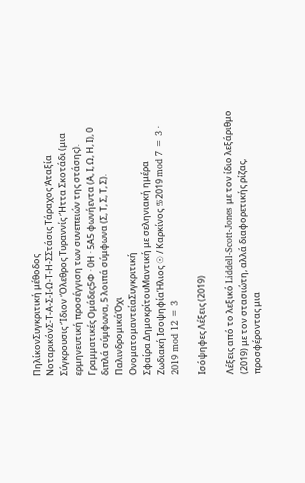ΠηλίκονΣυγκριτική μέθοδος
ΝοταρικόνΣ-Τ-Α-Σ-Ι-Ω-Τ-Η-ΣΣτάσις Τάραχος Ἀταξία Σύγκρουσις Ἴδιον Ὄλεθρος Τυραννίς Ἥττα Σκοτάδι (μια ερμηνευτική προσέγγιση των συνεπειών της στάσης).
Γραμματικές Ομάδες5Φ · 0Η · 5Α5 φωνήεντα (Α, Ι, Ω, Η, Ι), 0 διπλά σύμφωνα, 5 λοιπά σύμφωνα (Σ, Τ, Σ, Τ, Σ).
ΠαλινδρομικάΌχι
ΟνοματομαντείαΣυγκριτική
Σφαίρα ΔημοκρίτουΜαντική με σεληνιακή ημέρα
Ζωδιακή ΙσοψηφίαΉλιος ☉ / Καρκίνος ♋2019 mod 7 = 3 · 2019 mod 12 = 3

Ισόψηφες Λέξεις (2019)

Λέξεις από το λεξικό Liddell-Scott-Jones με τον ίδιο λεξάριθμο (2019) με τον στασιώτη, αλλά διαφορετικής ρίζας, προσφέροντας μια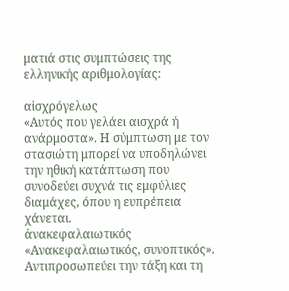ματιά στις συμπτώσεις της ελληνικής αριθμολογίας:

αἰσχρόγελως
«Αυτός που γελάει αισχρά ή ανάρμοστα». Η σύμπτωση με τον στασιώτη μπορεί να υποδηλώνει την ηθική κατάπτωση που συνοδεύει συχνά τις εμφύλιες διαμάχες, όπου η ευπρέπεια χάνεται.
ἀνακεφαλαιωτικός
«Ανακεφαλαιωτικός, συνοπτικός». Αντιπροσωπεύει την τάξη και τη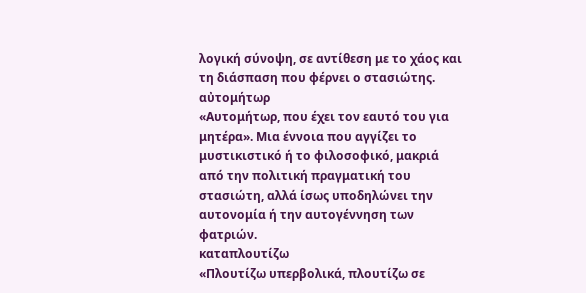λογική σύνοψη, σε αντίθεση με το χάος και τη διάσπαση που φέρνει ο στασιώτης.
αὐτομήτωρ
«Αυτομήτωρ, που έχει τον εαυτό του για μητέρα». Μια έννοια που αγγίζει το μυστικιστικό ή το φιλοσοφικό, μακριά από την πολιτική πραγματική του στασιώτη, αλλά ίσως υποδηλώνει την αυτονομία ή την αυτογέννηση των φατριών.
καταπλουτίζω
«Πλουτίζω υπερβολικά, πλουτίζω σε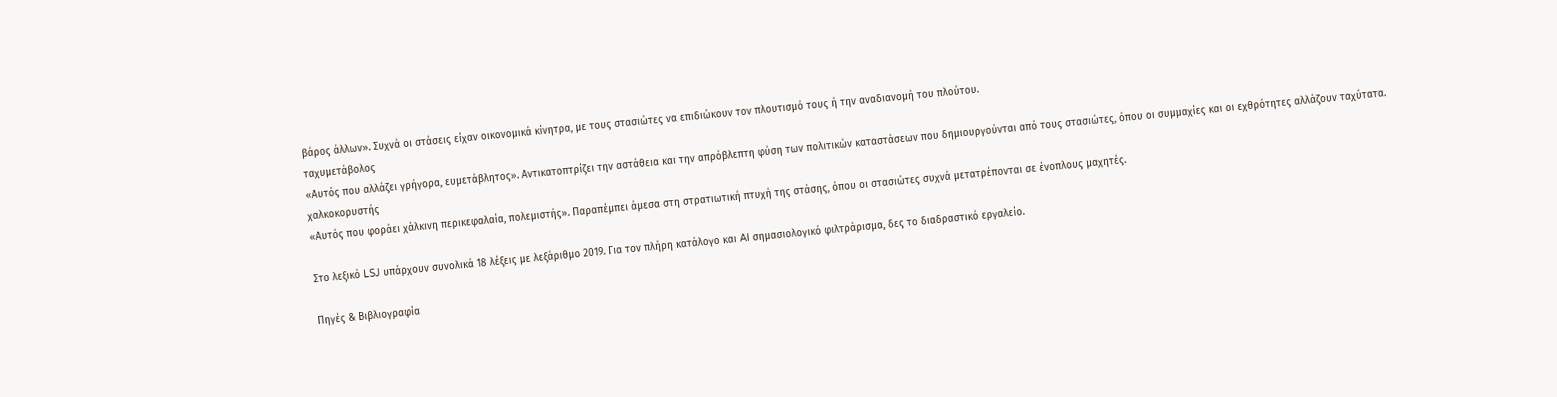βάρος άλλων». Συχνά οι στάσεις είχαν οικονομικά κίνητρα, με τους στασιώτες να επιδιώκουν τον πλουτισμό τους ή την αναδιανομή του πλούτου.
ταχυμετάβολος
«Αυτός που αλλάζει γρήγορα, ευμετάβλητος». Αντικατοπτρίζει την αστάθεια και την απρόβλεπτη φύση των πολιτικών καταστάσεων που δημιουργούνται από τους στασιώτες, όπου οι συμμαχίες και οι εχθρότητες αλλάζουν ταχύτατα.
χαλκοκορυστής
«Αυτός που φοράει χάλκινη περικεφαλαία, πολεμιστής». Παραπέμπει άμεσα στη στρατιωτική πτυχή της στάσης, όπου οι στασιώτες συχνά μετατρέπονται σε ένοπλους μαχητές.

Στο λεξικό LSJ υπάρχουν συνολικά 18 λέξεις με λεξάριθμο 2019. Για τον πλήρη κατάλογο και AI σημασιολογικό φιλτράρισμα, δες το διαδραστικό εργαλείο.

Πηγές & Βιβλιογραφία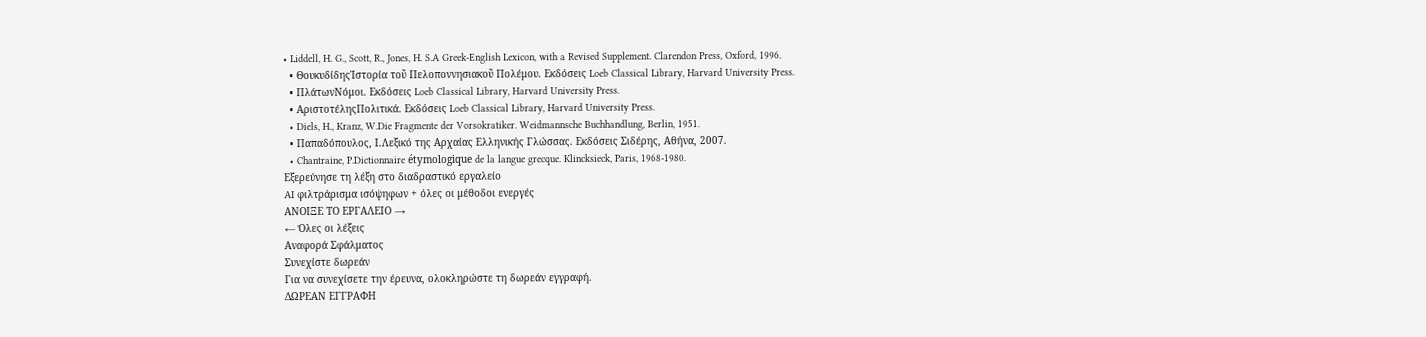• Liddell, H. G., Scott, R., Jones, H. S.A Greek-English Lexicon, with a Revised Supplement. Clarendon Press, Oxford, 1996.
  • ΘουκυδίδηςἹστορία τοῦ Πελοποννησιακοῦ Πολέμου. Εκδόσεις Loeb Classical Library, Harvard University Press.
  • ΠλάτωνΝόμοι. Εκδόσεις Loeb Classical Library, Harvard University Press.
  • ΑριστοτέληςΠολιτικά. Εκδόσεις Loeb Classical Library, Harvard University Press.
  • Diels, H., Kranz, W.Die Fragmente der Vorsokratiker. Weidmannsche Buchhandlung, Berlin, 1951.
  • Παπαδόπουλος, Ι.Λεξικό της Αρχαίας Ελληνικής Γλώσσας. Εκδόσεις Σιδέρης, Αθήνα, 2007.
  • Chantraine, P.Dictionnaire étymologique de la langue grecque. Klincksieck, Paris, 1968-1980.
Εξερεύνησε τη λέξη στο διαδραστικό εργαλείο
AI φιλτράρισμα ισόψηφων + όλες οι μέθοδοι ενεργές
ΑΝΟΙΞΕ ΤΟ ΕΡΓΑΛΕΙΟ →
← Όλες οι λέξεις
Αναφορά Σφάλματος
Συνεχίστε δωρεάν
Για να συνεχίσετε την έρευνα, ολοκληρώστε τη δωρεάν εγγραφή.
ΔΩΡΕΑΝ ΕΓΓΡΑΦΗ